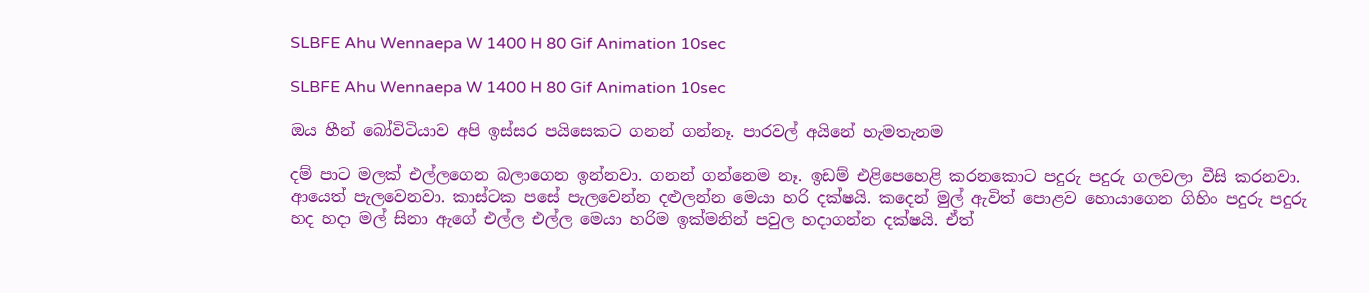SLBFE Ahu Wennaepa W 1400 H 80 Gif Animation 10sec

SLBFE Ahu Wennaepa W 1400 H 80 Gif Animation 10sec

ඔය හීන් බෝවිටියාව අපි ඉස්සර පයිසෙකට ගනන් ගන්නෑ. පාරවල් අයිනේ හැමතැනම

දම් පාට මලක් එල්ලගෙන බලාගෙන ඉන්නවා. ගනන් ගන්නෙම නෑ. ඉඩම් එළිපෙහෙළි කරනකොට පදුරු පදුරු ගලවලා වීසි කරනවා. ආයෙත් පැලවෙනවා. කාස්ටක පසේ පැලවෙන්න දළුලන්න මෙයා හරි දක්ෂයි. කදෙන් මුල් ඇවිත් පොළව හොයාගෙන ගිහිං පදුරු පදුරු හද හදා මල් සිනා ඇගේ එල්ල එල්ල මෙයා හරිම ඉක්මනින් පවුල හදාගන්න දක්ෂයි. ඒත්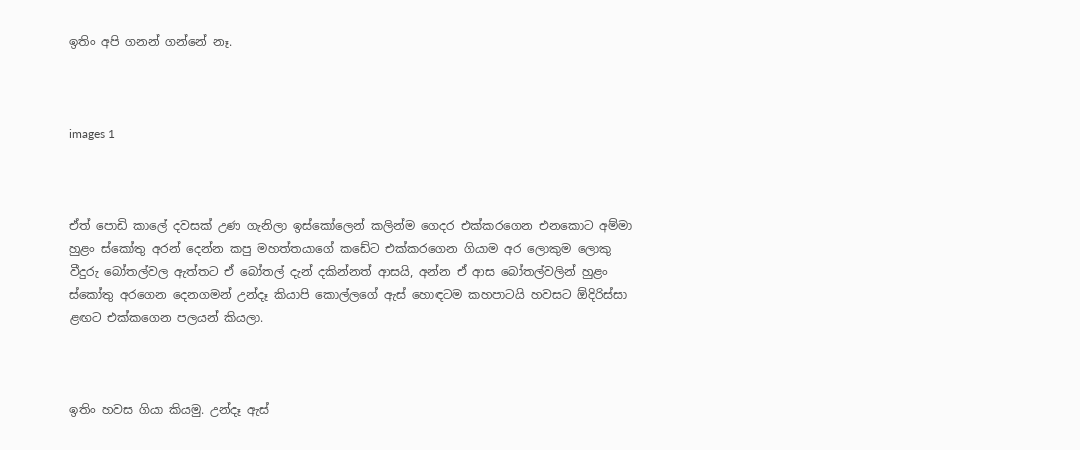ඉතිං අපි ගනන් ගන්නේ නෑ.



images 1



ඒත් පොඩි කාලේ දවසක් උණ ගැනිලා ඉස්කෝලෙන් කලින්ම ගෙදර එක්කරගෙන එනකොට අම්මා හුළං ස්කෝතු අරන් දෙන්න කපු මහත්තයාගේ කඩේට එක්කරගෙන ගියාම අර ලොකුම ලොකු වීදුරු බෝතල්වල ඇත්තට ඒ බෝතල් දැන් දකින්නත් ආසයි, අන්න ඒ ආස බෝතල්වලින් හුළං ස්කෝතු අරගෙන දෙනගමන් උන්දෑ කියාපි කොල්ලගේ ඇස් හොඳටම කහපාටයි හවසට ඕදිරිස්සා ළඟට එක්කගෙන පලයන් කියලා.



ඉතිං හවස ගියා කියමු. උන්දෑ ඇස්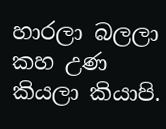හාරලා බලලා කහ උණ කියලා කියාපි.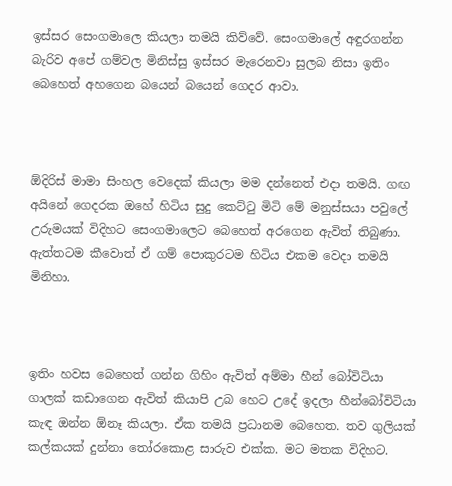ඉස්සර සෙංගමාලෙ කියලා තමයි කිව්වේ. සෙංගමාලේ අඳුරගන්න බැරිව අපේ ගම්වල මිනිස්සු ඉස්සර මැරෙනවා සුලබ නිසා ඉතිං බෙහෙත් අහගෙන බයෙන් බයෙන් ගෙදර ආවා.



ඕදිරිස් මාමා සිංහල වෙදෙක් කියලා මම දන්නෙත් එදා තමයි. ගඟ අයිනේ ගෙදරක ඔහේ හිටිය සුදු කෙට්ටු මිටි මේ මනුස්සයා පවුලේ උරුමයක් විදිහට සෙංගමාලෙට බෙහෙත් අරගෙන ඇවිත් තිබුණා. ඇත්තටම කීවොත් ඒ ගම් පොකුරටම හිටිය එකම වෙදා තමයි මිනිහා.



ඉතිං හවස බෙහෙත් ගන්න ගිහිං ඇවිත් අම්මා හීන් බෝවිටියා ගාලක් කඩාගෙන ඇවිත් කියාපි උබ හෙට උදේ ඉදලා හීන්බෝවිටියා කැඳ ඔන්න ඕනෑ කියලා. ඒක තමයි ප්‍රධානම බෙහෙත. තව ගුලියක් කල්කයක් දුන්නා තෝරකොළ සාරුව එක්ක. මට මතක විදිහට.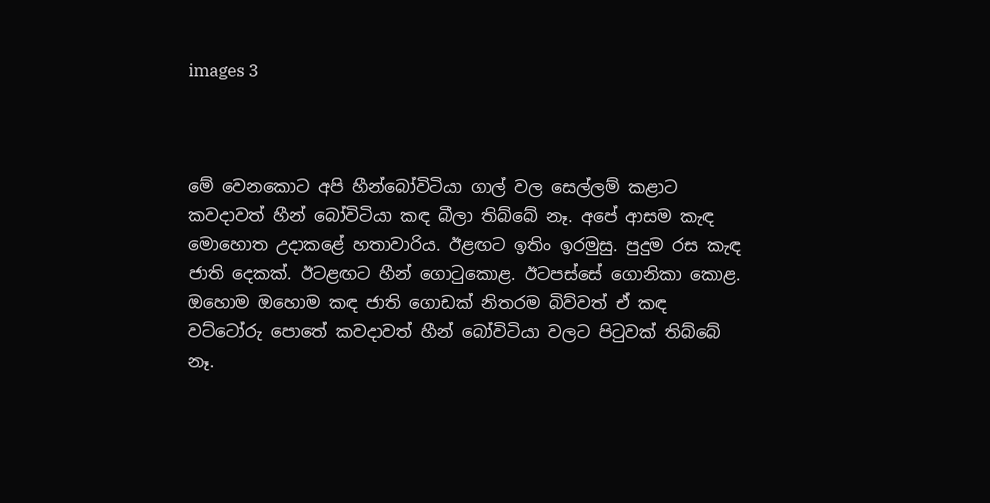images 3



මේ වෙනකොට අපි හීන්බෝවිටියා ගාල් වල සෙල්ලම් කළාට කවදාවත් හීන් බෝවිටියා කඳ බීලා තිබ්බේ නෑ. අපේ ආසම කැඳ මොහොත උදාකළේ හතාවාරිය. ඊළඟට ඉතිං ඉරමුසු. පුදුම රස කැඳ ජාති දෙකක්. ඊටළඟට හීන් ගොටුකොළ. ඊටපස්සේ ගොනිකා කොළ. ඔහොම ඔහොම කඳ ජාති ගොඩක් නිතරම බිව්වත් ඒ කඳ වට්ටෝරු පොතේ කවදාවත් හීන් බෝවිටියා වලට පිටුවක් තිබ්බේ නෑ.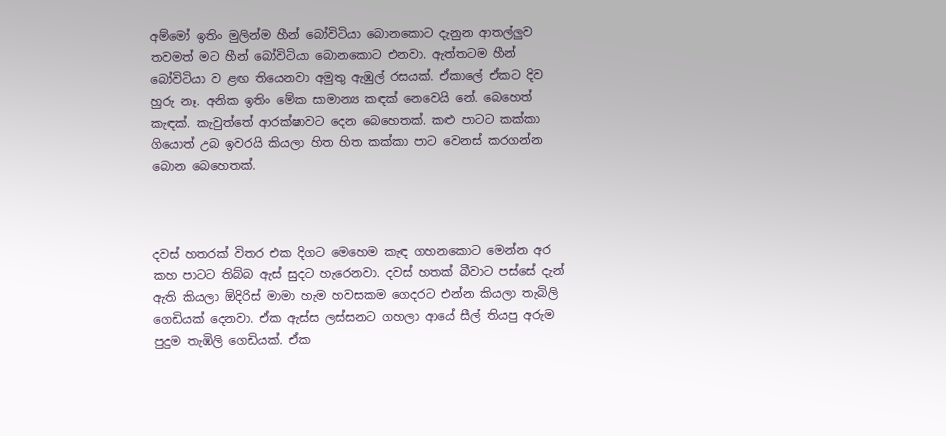අම්මෝ ඉතිං මුලින්ම හීන් බෝවිටියා බොනකොට දැනුන ආතල්ලුව තවමත් මට හීන් බෝවිටියා බොනකොට එනවා. ඇත්තටම හීන් බෝවිටියා ව ළඟ තියෙනවා අමුතු ඇඹුල් රසයක්. ඒකාලේ ඒකට දිව හුරු නෑ. අනික ඉතිං මේක සාමාන්‍ය කඳක් නෙවෙයි නේ. බෙහෙත් කැඳක්. කැවුත්තේ ආරක්ෂාවට දෙන බෙහෙතක්. කළු පාටට කක්කා ගියොත් උබ ඉවරයි කියලා හිත හිත කක්කා පාට වෙනස් කරගන්න බොන බෙහෙතක්.



දවස් හතරක් විතර එක දිගට මෙහෙම කැඳ ගහනකොට මෙන්න අර කහ පාටට තිබ්බ ඇස් සුදට හැරෙනවා. දවස් හතක් බීවාට පස්සේ දැන් ඇති කියලා ඕදිරිස් මාමා හැම හවසකම ගෙදරට එන්න කියලා තැබිලි ගෙඩියක් දෙනවා. ඒක ඇස්ස ලස්සනට ගහලා ආයේ සීල් තියපු අරුම පුදුම තැඹිලි ගෙඩියක්. ඒක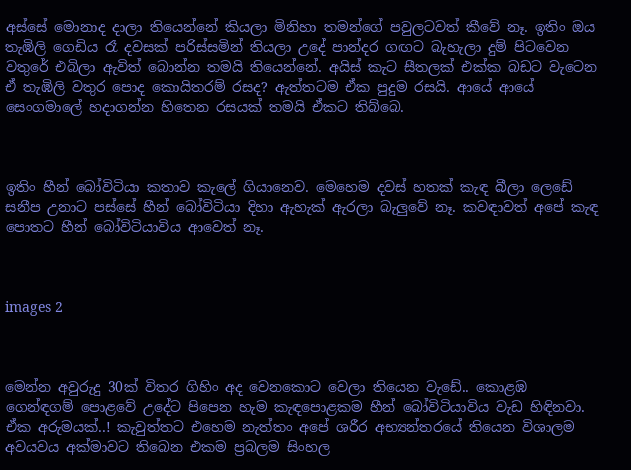අස්සේ මොනාද දාලා තියෙන්නේ කියලා මිනිහා තමන්ගේ පවුලටවත් කීවේ නෑ. ඉතිං ඔය තැඹිලි ගෙඩිය රෑ දවසක් පරිස්සමින් තියලා උදේ පාන්දර ගඟට බැහැලා දුම් පිටවෙන වතුරේ එබිලා ඇවිත් බොන්න තමයි තියෙන්නේ. අයිස් කැට සීතලක් එක්ක බඩට වැටෙන ඒ තැඹිලි වතුර පොද කොයිතරම් රසද? ඇත්තටම ඒක පුදුම රසයි. ආයේ ආයේ සෙංගමාලේ හදාගන්න හිතෙන රසයක් තමයි ඒකට තිබ්බෙ.



ඉතිං හීන් බෝවිටියා කතාව කැලේ ගියානෙව. මෙහෙම දවස් හතක් කැඳ බීලා ලෙඩේ සනීප උනාට පස්සේ හීන් බෝවිටියා දිහා ඇහැක් ඇරලා බැලුවේ නෑ. කවඳාවත් අපේ කැඳ පොතට හීන් බෝවිටියාවිය ආවෙත් නෑ.



images 2



මෙන්න අවුරුදු 30ක් විතර ගිහිං අද වෙනකොට වෙලා තියෙන වැඩේ.. කොළඹ ගෙන්ඳගම් පොළවේ උදේට පිපෙන හැම කැඳපොළකම හීන් බෝවිටියාවිය වැඩ හිඳිනවා. ඒක අරුමයක්..! කැවුත්‍තට එහෙම නැත්තං අපේ ශරීර අභ්‍යන්තරයේ තියෙන විශාලම අවයවය අක්මාවට තිබෙන එකම ප්‍රබලම සිංහල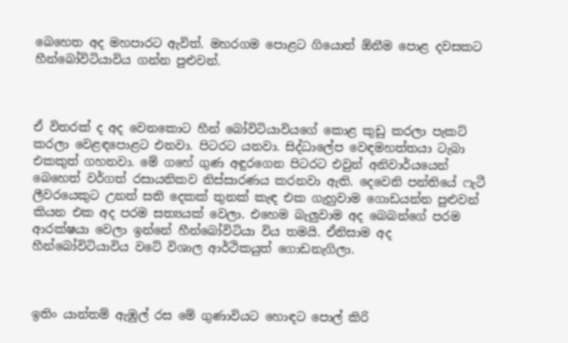බෙහෙත අද මහපාරට ඇවිත්. මහරගම පොළට ගියොත් ඕනීම පොළ දවසකට හීන්බෝවිටියාවිය ගන්න පුළුවන්.



ඒ විතරක් ද අද වෙනකොට හීන් බෝවිටියාවියගේ කොළ කුඩු කරලා පැකට් කරලා වෙළඳපොළට එනවා. පිටරට යනවා. සිද්ධාලේප වෙඳමහත්තයා ටැබා එකකුත් ගහනවා. මේ ගහේ ගුණ අඳුරගෙන පිටරට එවුන් අනිවාර්යයෙන් බෙහෙත් වර්ගත් රසායනිකව නිස්සාරණය කරනවා ඇති. දෙවෙනි පන්තියේ ෆැටී ලීවරයෙකුට උනත් සති දෙකක් තුනක් කැඳ එක ගැහුවාම ගොඩයන්න පුළුවන් කියන එක අද පරම සත්‍යයක් වෙලා. එහෙම බැලුවාම අද බෙබන්ගේ පරම ආරක්ෂයා වෙලා ඉන්නේ හීන්බෝවිටියා විය තමයි. ඒනිසාම අද හීන්බෝවිටියාවිය වටේ විශාල ආර්ථිකයුත් ගොඩනැගිලා.



ඉතිං යාන්තම් ඇඹුල් රස මේ ගුණාවියට හොඳට පොල් කිරි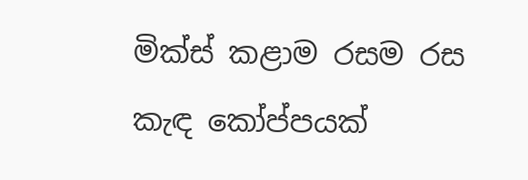මික්ස් කළාම රසම රස කැඳ කෝප්පයක්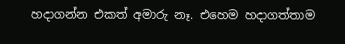හදාගන්න එකත් අමාරු නෑ. එහෙම හදාගත්තාම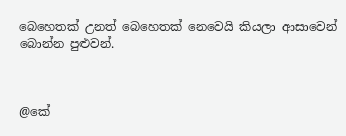බෙහෙතක් උනත් බෙහෙතක් නෙවෙයි කියලා ආසාවෙන් බොන්න පුළුවන්.



@කේ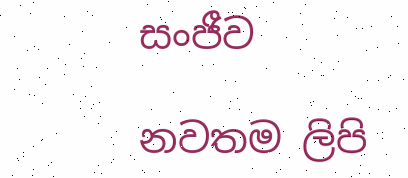සංජීව

නවතම ලිපි